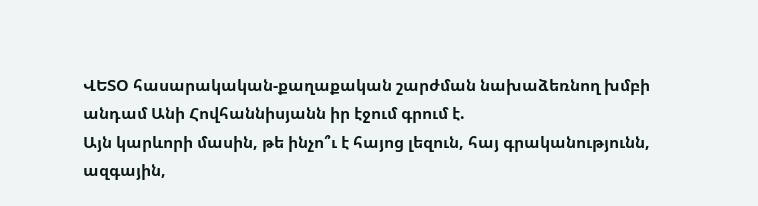ՎԵՏՕ հասարակական-քաղաքական շարժման նախաձեռնող խմբի անդամ Անի Հովհաննիսյանն իր էջում գրում է.
Այն կարևորի մասին, թե ինչո՞ւ է հայոց լեզուն, հայ գրականությունն, ազգային,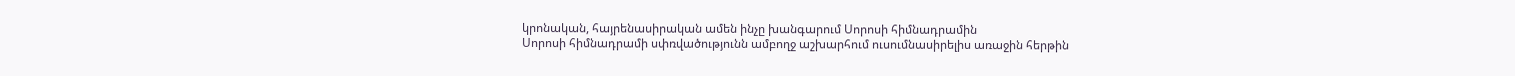կրոնական, հայրենասիրական ամեն ինչը խանգարում Սորոսի հիմնադրամին
Սորոսի հիմնադրամի սփռվածությունն ամբողջ աշխարհում ուսումնասիրելիս առաջին հերթին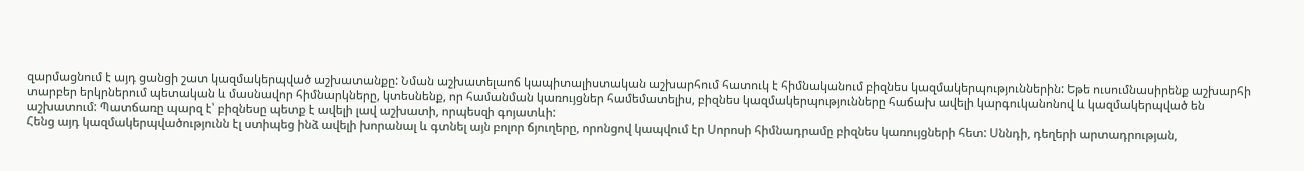զարմացնում է այդ ցանցի շատ կազմակերպված աշխատանքը: Նման աշխատելաոճ կապիտալիստական աշխարհում հատուկ է հիմնականում բիզնես կազմակերպություններին: Եթե ուսումնասիրենք աշխարհի տարբեր երկրներում պետական և մասնավոր հիմնարկները, կտեսնենք, որ համանման կառույցներ համեմատելիս, բիզնես կազմակերպությունները հաճախ ավելի կարգուկանոնով և կազմակերպված են աշխատում: Պատճառը պարզ է՝ բիզնեսը պետք է ավելի լավ աշխատի, որպեսզի գոյատևի:
Հենց այդ կազմակերպվածությունն էլ ստիպեց ինձ ավելի խորանալ և գտնել այն բոլոր ճյուղերը, որոնցով կապվում էր Սորոսի հիմնադրամը բիզնես կառույցների հետ: Սննդի, դեղերի արտադրության,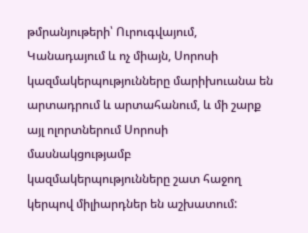թմրանյութերի՝ Ուրուգվայում, Կանադայում և ոչ միայն, Սորոսի կազմակերպությունները մարիխուանա են արտադրում և արտահանում, և մի շարք այլ ոլորտներում Սորոսի մասնակցությամբ կազմակերպությունները շատ հաջող կերպով միլիարդներ են աշխատում: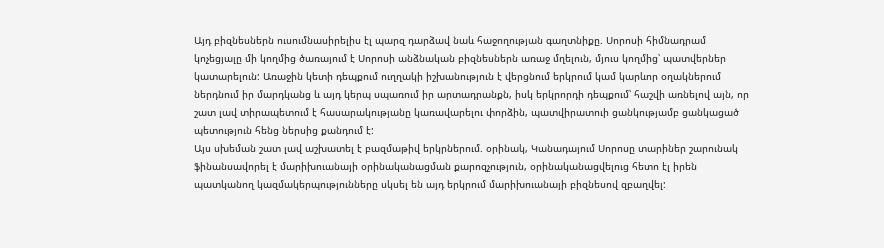Այդ բիզնեսներն ուսումնասիրելիս էլ պարզ դարձավ նաև հաջողության գաղտնիքը. Սորոսի հիմնադրամ կոչեցյալը մի կողմից ծառայում է Սորոսի անձնական բիզնեսներն առաջ մղելուն, մյուս կողմից՝ պատվերներ կատարելուն: Առաջին կետի դեպքում ուղղակի իշխանություն է վերցնում երկրում կամ կարևոր օղակներում ներդնում իր մարդկանց և այդ կերպ սպառում իր արտադրանքն, իսկ երկրորդի դեպքում՝ հաշվի առնելով այն, որ շատ լավ տիրապետում է հասարակությանը կառավարելու փորձին, պատվիրատուի ցանկությամբ ցանկացած պետություն հենց ներսից քանդում է:
Այս սխեման շատ լավ աշխատել է բազմաթիվ երկրներում. օրինակ, Կանադայում Սորոսը տարիներ շարունակ ֆինանսավորել է մարիխուանայի օրինականացման քարոզչություն, օրինականացվելուց հետո էլ իրեն պատկանող կազմակերպությունները սկսել են այդ երկրում մարիխուանայի բիզնեսով զբաղվել: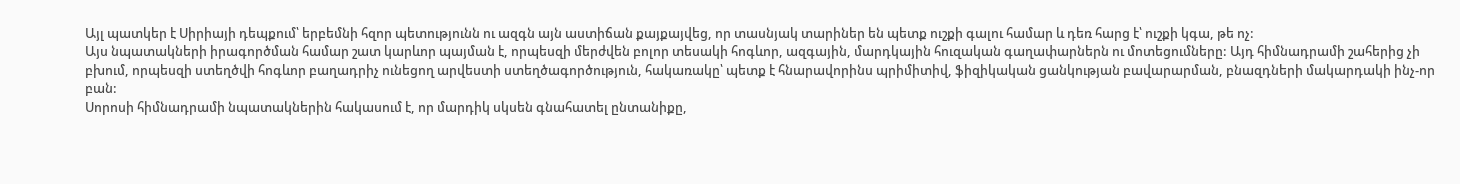Այլ պատկեր է Սիրիայի դեպքում՝ երբեմնի հզոր պետությունն ու ազգն այն աստիճան քայքայվեց, որ տասնյակ տարիներ են պետք ուշքի գալու համար և դեռ հարց է՝ ուշքի կգա, թե ոչ:
Այս նպատակների իրագործման համար շատ կարևոր պայման է, որպեսզի մերժվեն բոլոր տեսակի հոգևոր, ազգային, մարդկային հուզական գաղափարներն ու մոտեցումները: Այդ հիմնադրամի շահերից չի բխում, որպեսզի ստեղծվի հոգևոր բաղադրիչ ունեցող արվեստի ստեղծագործություն, հակառակը՝ պետք է հնարավորինս պրիմիտիվ, ֆիզիկական ցանկության բավարարման, բնազդների մակարդակի ինչ-որ բան:
Սորոսի հիմնադրամի նպատակներին հակասում է, որ մարդիկ սկսեն գնահատել ընտանիքը,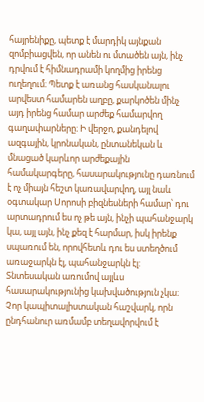հայրենիքը, պետք է մարդիկ այնքան զոմբիացվեն, որ անեն ու մտածեն այն, ինչ դրվում է հիմնադրամի կողմից իրենց ուղեղում։ Պետք է առանց հասկանալու արվեստ համարեն աղբը, քարկոծեն մինչ այդ իրենց համար արժեք համարվող գաղափարները։ Ի վերջո, քանդելով ազգային, կրոնական, ընտանեկան և մնացած կարևոր արժեքային համակարգերը, հասարակությունը դառնում է ոչ միայն հեշտ կառավարվող, այլ նաև օգտակար Սորոսի բիզնեսների համար՝ դու արտադրում ես ոչ թե այն, ինչի պահանջարկ կա, այլ այն, ինչ քեզ է հարմար, իսկ իրենք սպառում են, որովհետև դու ես ստեղծում առաջարկն էլ, պահանջարկն էլ: Տնտեսական առումով այլևս հասարակությունից կախվածություն չկա։
Չոր կապիտալիստական հաշվարկ, որն ընդհանուր առմամբ տեղավորվում է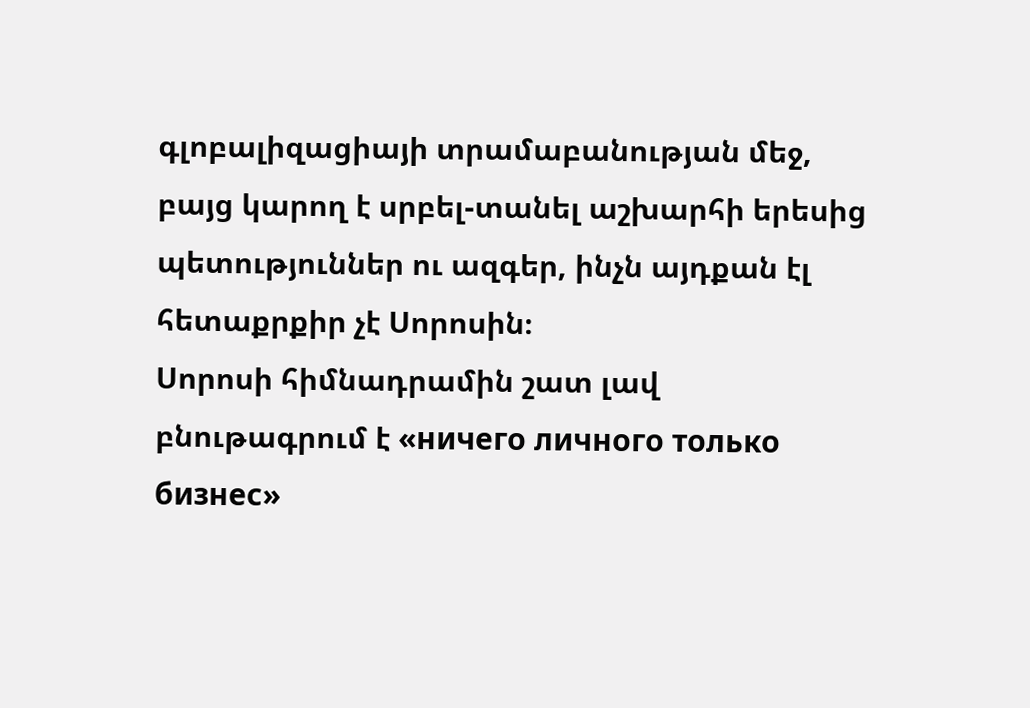գլոբալիզացիայի տրամաբանության մեջ, բայց կարող է սրբել-տանել աշխարհի երեսից պետություններ ու ազգեր, ինչն այդքան էլ հետաքրքիր չէ Սորոսին։
Սորոսի հիմնադրամին շատ լավ բնութագրում է «ничего личного только бизнес»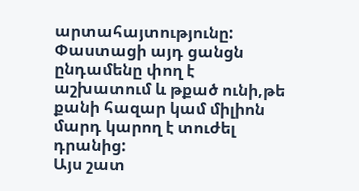արտահայտությունը: Փաստացի այդ ցանցն ընդամենը փող է աշխատում և թքած ունի,թե քանի հազար կամ միլիոն մարդ կարող է տուժել դրանից:
Այս շատ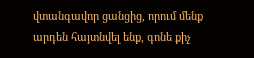վտանգավոր ցանցից, որում մենք արդեն հայտնվել ենք, գոնե քիչ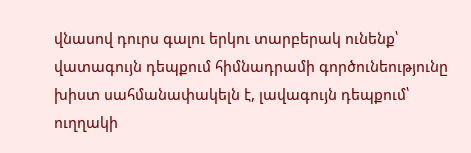վնասով դուրս գալու երկու տարբերակ ունենք՝ վատագույն դեպքում հիմնադրամի գործունեությունը խիստ սահմանափակելն է, լավագույն դեպքում՝ ուղղակի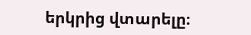երկրից վտարելը։